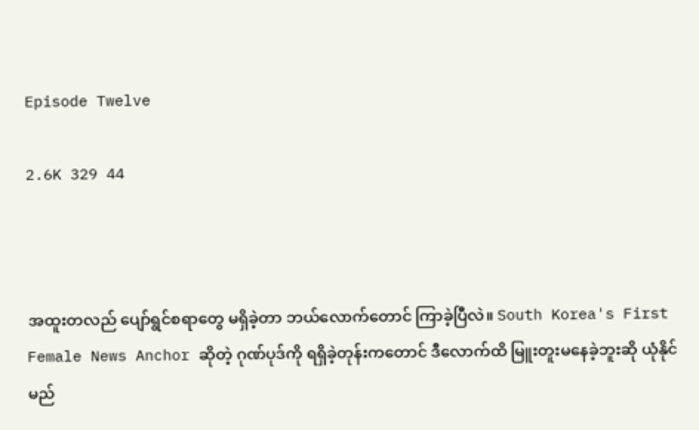Episode Twelve

2.6K 329 44



အထူးတလည် ပျော်ရွင်စရာတွေ မရှိခဲ့တာ ဘယ်လောက်တောင် ကြာခဲ့ပြီလဲ။ South Korea's First Female News Anchor ဆိုတဲ့ ဂုဏ်ပုဒ်ကို ရရှိခဲ့တုန်းကတောင် ဒီလောက်ထိ မြူးတူးမနေခဲ့ဘူးဆို ယုံနိုင်မည်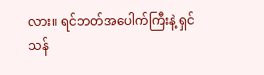လား။ ရင်ဘတ်အပေါက်ကြီးနဲ့ ရှင်သန်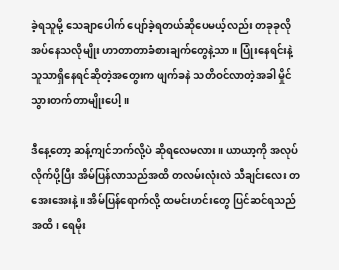ခဲ့ရသူမို့ သေချာပေါက် ပျော်ခဲ့ရတယ်ဆိုပေမယ့်လည်း တခုခုလိုအပ်နေသလိုမျိုး ဟာတာတာခံစားချက်တွေနဲ့သာ။ ပြုံးနေရင်းနဲ့ သူသာရှိနေရင်ဆိုတဲ့အတွေးက ဖျက်ခနဲ သတိဝင်လာတဲ့အခါ မှိုင်သွားတက်တာမျိုးပေါ့။

ဒီနေ့တော့ ဆန့်ကျင်ဘက်လို့ပဲ ဆိုရလေမလား။ ယာယာ့ကို အလုပ်လိုက်ပို့ပြီး အိမ်ပြန်လာသည်အထိ တလမ်းလုံးလဲ သီချင်းလေး တအေးအေးနဲ့။ အိမ်ပြန်ရောက်လို့ ထမင်းဟင်းတွေ ပြင်ဆင်ရသည်အထိ၊ ရေမိုး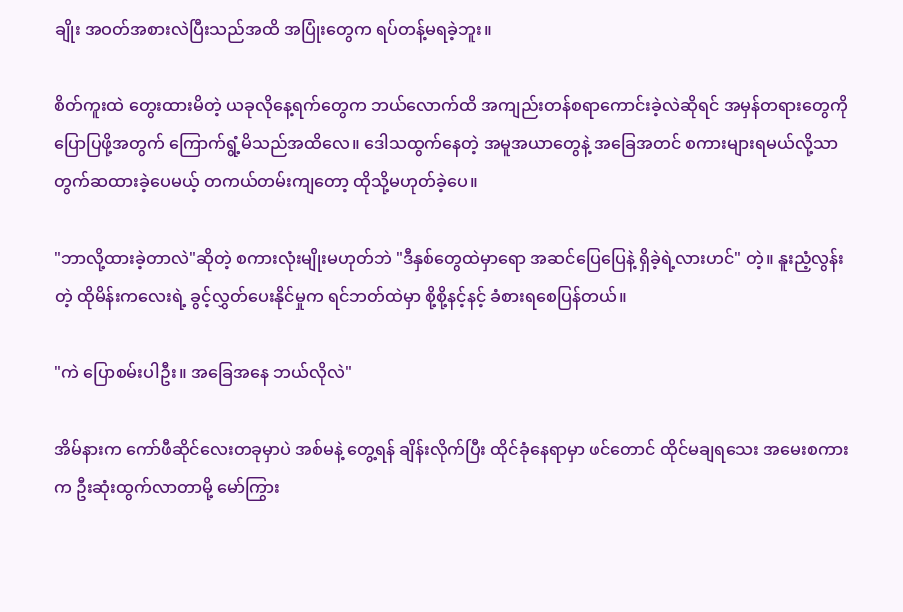ချိုး အဝတ်အစားလဲပြီးသည်အထိ အပြုံးတွေက ရပ်တန့်မရခဲ့ဘူး။

စိတ်ကူးထဲ တွေးထားမိတဲ့ ယခုလိုနေ့ရက်တွေက ဘယ်လောက်ထိ အကျည်းတန်စရာကောင်းခဲ့လဲဆိုရင် အမှန်တရားတွေကို ပြောပြဖို့အတွက် ကြောက်ရွံ့မိသည်အထိလေ။ ဒေါသထွက်နေတဲ့ အမူအယာတွေနဲ့ အခြေအတင် စကားများရမယ်လို့သာ တွက်ဆထားခဲ့ပေမယ့် တကယ်တမ်းကျတော့ ထိုသို့မဟုတ်ခဲ့ပေ။

"ဘာလို့ထားခဲ့တာလဲ"ဆိုတဲ့ စကားလုံးမျိုးမဟုတ်ဘဲ "ဒီနှစ်တွေထဲမှာရော အဆင်ပြေပြေနဲ့ ရှိခဲ့ရဲ့လားဟင်" တဲ့။ နူးညံ့လွန်းတဲ့ ထိုမိန်းကလေးရဲ့ ခွင့်လွှတ်ပေးနိုင်မှုက ရင်ဘတ်ထဲမှာ စို့စို့နင့်နင့် ခံစားရစေပြန်တယ်။

"ကဲ ပြောစမ်းပါဦး။ အခြေအနေ ဘယ်လိုလဲ"

အိမ်နားက ကော်ဖီဆိုင်လေးတခုမှာပဲ အစ်မနဲ့ တွေ့ရန် ချိန်းလိုက်ပြီး ထိုင်ခုံနေရာမှာ ဖင်တောင် ထိုင်မချရသေး အမေးစကားက ဦးဆုံးထွက်လာတာမို့ မော်ကြွား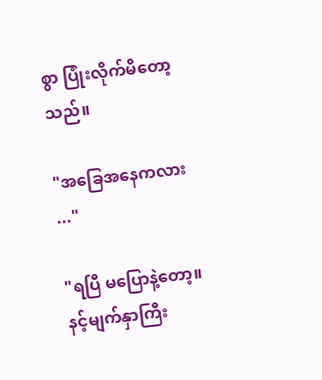စွာ ပြုံးလိုက်မိတော့သည်။

"အခြေအနေကလား ..."

"ရပြီ မပြောနဲ့တော့။ နင့်မျက်နှာကြီး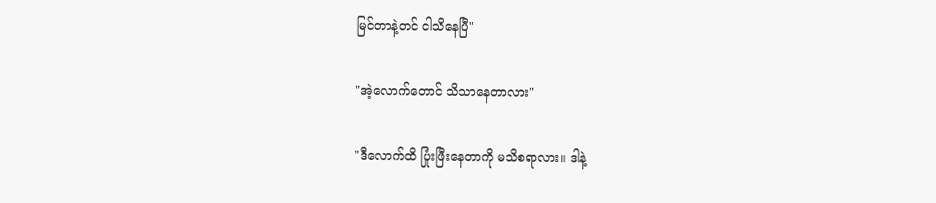မြင်တာနဲ့တင် ငါသိနေပြီ"

"အဲ့လောက်တောင် သိသာနေတာလား"

"ဒီလောက်ထိ ပြုံးဖြီးနေတာကို မသိစရာလား။ ဒါနဲ့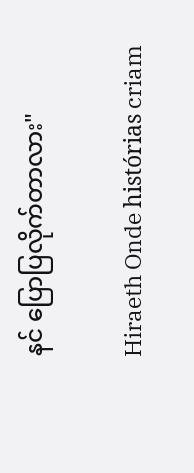နင် ပြောပြလိုက်တာလား"

Hiraeth Onde histórias criam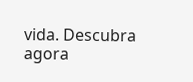vida. Descubra agora